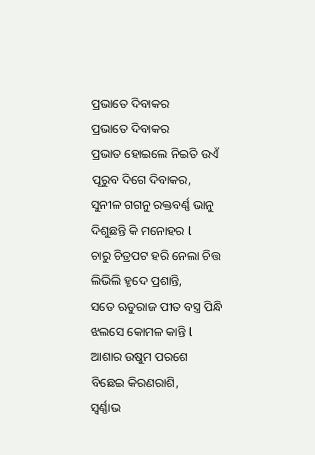ପ୍ରଭାତେ ଦିବାକର
ପ୍ରଭାତେ ଦିବାକର
ପ୍ରଭାତ ହୋଇଲେ ନିଇତି ଉଏଁ
ପୂରୁବ ଦିଗେ ଦିବାକର,
ସୁନୀଳ ଗଗନୁ ରକ୍ତବର୍ଣ୍ଣ ଭାନୁ
ଦିଶୁଛନ୍ତି କି ମନୋହର l
ଚାରୁ ଚିତ୍ରପଟ ହରି ନେଲା ଚିତ୍ତ
ଲିଭିଲି ହୃଦେ ପ୍ରଶାନ୍ତି,
ସତେ ଋତୁରାଜ ପୀତ ବସ୍ତ୍ର ପିନ୍ଧି
ଝଲସେ କୋମଳ କାନ୍ତି l
ଆଶାର ଉଷୁମ ପରଶେ
ବିଛେଇ କିରଣରାଶି,
ସ୍ଵର୍ଣ୍ଣାଭ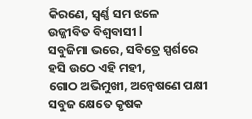କିରଣେ, ସ୍ଵର୍ଣ୍ଣ ସମ ଝଳେ
ଉଜ୍ଜୀବିତ ବିଶ୍ୱବାସୀ l
ସବୁଜିମା ଭରେ, ସବିତ୍ରେ ସ୍ପର୍ଶରେ
ହସି ଉଠେ ଏହି ମହୀ,
ଗୋଠ ଅଭିମୁଖୀ, ଅନ୍ବେଷଣେ ପକ୍ଷୀ
ସବୁଜ କ୍ଷେତେ କୃଷକ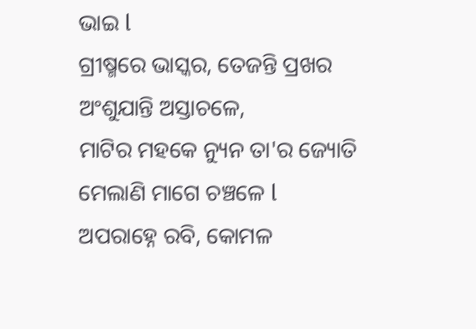ଭାଇ l
ଗ୍ରୀଷ୍ମରେ ଭାସ୍କର, ତେଜନ୍ତି ପ୍ରଖର
ଅଂଶୁଯାନ୍ତି ଅସ୍ତାଚଳେ,
ମାଟିର ମହକେ ନ୍ୟୁନ ତା'ର ଜ୍ୟୋତି
ମେଲାଣି ମାଗେ ଚଞ୍ଚଳେ l
ଅପରାହ୍ନେ ରବି, କୋମଳ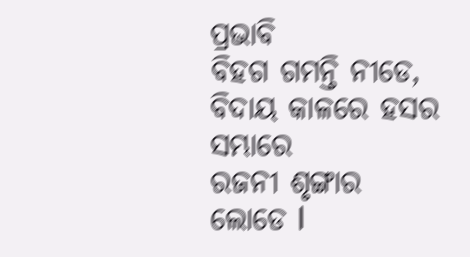ପ୍ରଭାବି
ବିହଗ ଗମନ୍ତି ନୀଡେ,
ବିଦାୟ କାଳରେ ହସର ସମ୍ଭାରେ
ରଜନୀ ଶୃଙ୍ଗାର ଲୋଡେ l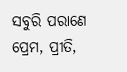ସବୁରି ପରାଣେ ପ୍ରେମ, ପ୍ରୀତି,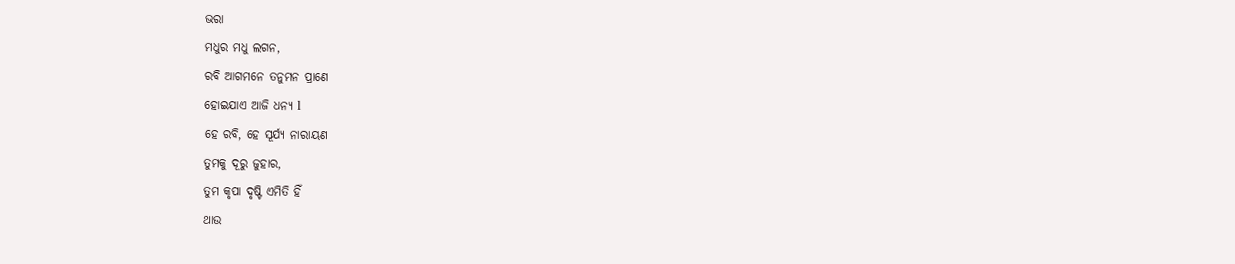ଭରା
ମଧୁର ମଧୁ ଲଗନ,
ରବି ଆଗମନେ ତନୁମନ ପ୍ରାଣେ
ହୋଇଯାଏ ଆଜି ଧନ୍ୟ l
ହେ ରବି, ହେ ସୂର୍ଯ୍ୟ ନାରାୟଣ
ତୁମକୁ ଦୂରୁ ଜୁହାର,
ତୁମ କୃପା ଦୃଷ୍ଟି ଏମିତି ହିଁ
ଥାଉ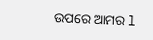ଉପରେ ଆମର l